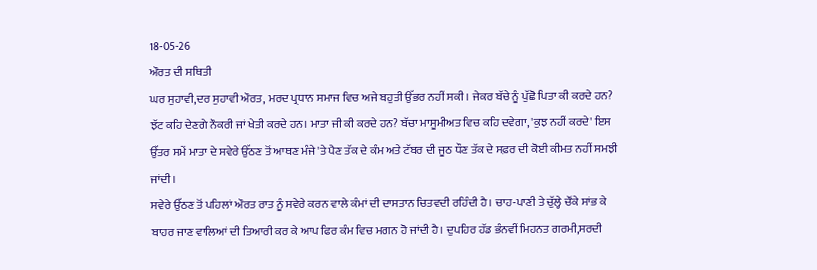18-05-26
ਔਰਤ ਦੀ ਸਥਿਤੀ
ਘਰ ਸੁਹਾਵੀ,ਦਰ ਸੁਹਾਵੀ ਔਰਤ, ਮਰਦ ਪ੍ਰਧਾਨ ਸਮਾਜ ਵਿਚ ਅਜੇ ਬਹੁਤੀ ਉੱਭਰ ਨਹੀਂ ਸਕੀ। ਜੇਕਰ ਬੱਚੇ ਨੂੰ ਪੁੱਛੋ ਪਿਤਾ ਕੀ ਕਰਦੇ ਹਨ? ਝੱਟ ਕਹਿ ਦੇਣਗੇ ਨੌਕਰੀ ਜਾਂ ਖੇਤੀ ਕਰਦੇ ਹਨ। ਮਾਤਾ ਜੀ ਕੀ ਕਰਦੇ ਹਨ? ਬੱਚਾ ਮਾਸੂਮੀਅਤ ਵਿਚ ਕਹਿ ਦਵੇਗਾ, 'ਕੁਝ ਨਹੀਂ ਕਰਦੇ' ਇਸ ਉੱਤਰ ਸਮੇਂ ਮਾਤਾ ਦੇ ਸਵੇਰੇ ਉੱਠਣ ਤੋਂ ਆਥਣ ਮੰਜੇ 'ਤੇ ਪੈਣ ਤੱਕ ਦੇ ਕੰਮ ਅਤੇ ਟੱਬਰ ਦੀ ਜੂਠ ਧੌਣ ਤੱਕ ਦੇ ਸਫ਼ਰ ਦੀ ਕੋਈ ਕੀਮਤ ਨਹੀਂ ਸਮਝੀ ਜਾਂਦੀ।
ਸਵੇਰੇ ਉੱਠਣ ਤੋਂ ਪਹਿਲਾਂ ਔਰਤ ਰਾਤ ਨੂੰ ਸਵੇਰੇ ਕਰਨ ਵਾਲੇ ਕੰਮਾਂ ਦੀ ਦਾਸਤਾਨ ਚਿਤਵਦੀ ਰਹਿੰਦੀ ਹੈ। ਚਾਹ-ਪਾਣੀ ਤੇ ਚੁੱਲ੍ਹੇ ਚੌਂਕੇ ਸਾਂਭ ਕੇ ਬਾਹਰ ਜਾਣ ਵਾਲਿਆਂ ਦੀ ਤਿਆਰੀ ਕਰ ਕੇ ਆਪ ਫਿਰ ਕੰਮ ਵਿਚ ਮਗਨ ਹੋ ਜਾਂਦੀ ਹੈ। ਦੁਪਹਿਰ ਹੱਡ ਭੰਨਵੀਂ ਮਿਹਨਤ ਗਰਮੀ,ਸਰਦੀ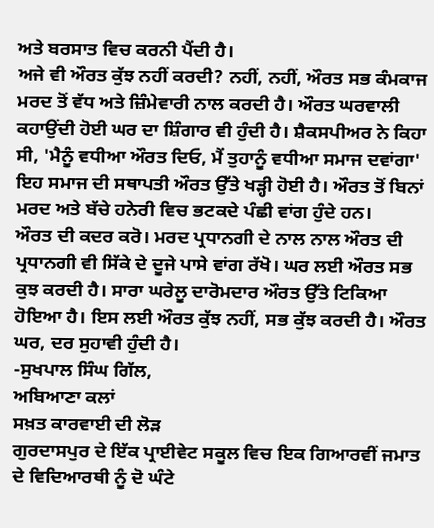ਅਤੇ ਬਰਸਾਤ ਵਿਚ ਕਰਨੀ ਪੈਂਦੀ ਹੈ।
ਅਜੇ ਵੀ ਔਰਤ ਕੁੱਝ ਨਹੀਂ ਕਰਦੀ? ਨਹੀਂ, ਨਹੀਂ, ਔਰਤ ਸਭ ਕੰਮਕਾਜ ਮਰਦ ਤੋਂ ਵੱਧ ਅਤੇ ਜ਼ਿੰਮੇਵਾਰੀ ਨਾਲ ਕਰਦੀ ਹੈ। ਔਰਤ ਘਰਵਾਲੀ ਕਹਾਉਂਦੀ ਹੋਈ ਘਰ ਦਾ ਸ਼ਿੰਗਾਰ ਵੀ ਹੁੰਦੀ ਹੈ। ਸ਼ੈਕਸਪੀਅਰ ਨੇ ਕਿਹਾ ਸੀ, 'ਮੈਨੂੰ ਵਧੀਆ ਔਰਤ ਦਿਓ, ਮੈਂ ਤੁਹਾਨੂੰ ਵਧੀਆ ਸਮਾਜ ਦਵਾਂਗਾ' ਇਹ ਸਮਾਜ ਦੀ ਸਥਾਪਤੀ ਔਰਤ ਉੱਤੇ ਖੜ੍ਹੀ ਹੋਈ ਹੈ। ਔਰਤ ਤੋਂ ਬਿਨਾਂ ਮਰਦ ਅਤੇ ਬੱਚੇ ਹਨੇਰੀ ਵਿਚ ਭਟਕਦੇ ਪੰਛੀ ਵਾਂਗ ਹੁੰਦੇ ਹਨ।
ਔਰਤ ਦੀ ਕਦਰ ਕਰੋ। ਮਰਦ ਪ੍ਰਧਾਨਗੀ ਦੇ ਨਾਲ ਨਾਲ ਔਰਤ ਦੀ ਪ੍ਰਧਾਨਗੀ ਵੀ ਸਿੱਕੇ ਦੇ ਦੂਜੇ ਪਾਸੇ ਵਾਂਗ ਰੱਖੋ। ਘਰ ਲਈ ਔਰਤ ਸਭ ਕੁਝ ਕਰਦੀ ਹੈ। ਸਾਰਾ ਘਰੇਲੂ ਦਾਰੋਮਦਾਰ ਔਰਤ ਉੱਤੇ ਟਿਕਿਆ ਹੋਇਆ ਹੈ। ਇਸ ਲਈ ਔਰਤ ਕੁੱਝ ਨਹੀਂ, ਸਭ ਕੁੱਝ ਕਰਦੀ ਹੈ। ਔਰਤ ਘਰ, ਦਰ ਸੁਹਾਵੀ ਹੁੰਦੀ ਹੈ।
-ਸੁਖਪਾਲ ਸਿੰਘ ਗਿੱਲ,
ਅਬਿਆਣਾ ਕਲਾਂ
ਸਖ਼ਤ ਕਾਰਵਾਈ ਦੀ ਲੋੜ
ਗੁਰਦਾਸਪੁਰ ਦੇ ਇੱਕ ਪ੍ਰਾਈਵੇਟ ਸਕੂਲ ਵਿਚ ਇਕ ਗਿਆਰਵੀਂ ਜਮਾਤ ਦੇ ਵਿਦਿਆਰਥੀ ਨੂੰ ਦੋ ਘੰਟੇ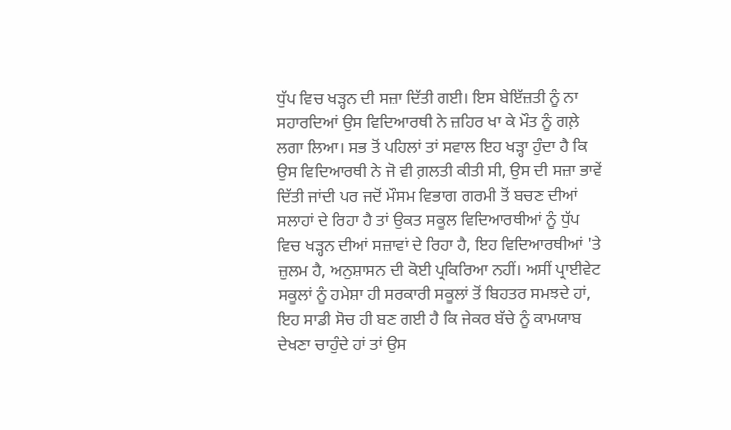ਧੁੱਪ ਵਿਚ ਖੜ੍ਹਨ ਦੀ ਸਜ਼ਾ ਦਿੱਤੀ ਗਈ। ਇਸ ਬੇਇੱਜ਼ਤੀ ਨੂੰ ਨਾ ਸਹਾਰਦਿਆਂ ਉਸ ਵਿਦਿਆਰਥੀ ਨੇ ਜ਼ਹਿਰ ਖਾ ਕੇ ਮੌਤ ਨੂੰ ਗਲ਼ੇ ਲਗਾ ਲਿਆ। ਸਭ ਤੋਂ ਪਹਿਲਾਂ ਤਾਂ ਸਵਾਲ ਇਹ ਖੜ੍ਹਾ ਹੁੰਦਾ ਹੈ ਕਿ ਉਸ ਵਿਦਿਆਰਥੀ ਨੇ ਜੋ ਵੀ ਗ਼ਲਤੀ ਕੀਤੀ ਸੀ, ਉਸ ਦੀ ਸਜ਼ਾ ਭਾਵੇਂ ਦਿੱਤੀ ਜਾਂਦੀ ਪਰ ਜਦੋਂ ਮੌਸਮ ਵਿਭਾਗ ਗਰਮੀ ਤੋਂ ਬਚਣ ਦੀਆਂ ਸਲਾਹਾਂ ਦੇ ਰਿਹਾ ਹੈ ਤਾਂ ਉਕਤ ਸਕੂਲ ਵਿਦਿਆਰਥੀਆਂ ਨੂੰ ਧੁੱਪ ਵਿਚ ਖੜ੍ਹਨ ਦੀਆਂ ਸਜ਼ਾਵਾਂ ਦੇ ਰਿਹਾ ਹੈ, ਇਹ ਵਿਦਿਆਰਥੀਆਂ 'ਤੇ ਜ਼ੁਲਮ ਹੈ, ਅਨੁਸ਼ਾਸਨ ਦੀ ਕੋਈ ਪ੍ਰਕਿਰਿਆ ਨਹੀਂ। ਅਸੀਂ ਪ੍ਰਾਈਵੇਟ ਸਕੂਲਾਂ ਨੂੰ ਹਮੇਸ਼ਾ ਹੀ ਸਰਕਾਰੀ ਸਕੂਲਾਂ ਤੋਂ ਬਿਹਤਰ ਸਮਝਦੇ ਹਾਂ, ਇਹ ਸਾਡੀ ਸੋਚ ਹੀ ਬਣ ਗਈ ਹੈ ਕਿ ਜੇਕਰ ਬੱਚੇ ਨੂੰ ਕਾਮਯਾਬ ਦੇਖਣਾ ਚਾਹੁੰਦੇ ਹਾਂ ਤਾਂ ਉਸ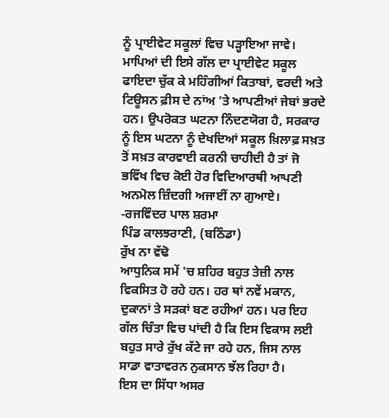ਨੂੰ ਪ੍ਰਾਈਵੇਟ ਸਕੂਲਾਂ ਵਿਚ ਪੜ੍ਹਾਇਆ ਜਾਵੇ। ਮਾਪਿਆਂ ਦੀ ਇਸੇ ਗੱਲ ਦਾ ਪ੍ਰਾਈਵੇਟ ਸਕੂਲ ਫਾਇਦਾ ਚੁੱਕ ਕੇ ਮਹਿੰਗੀਆਂ ਕਿਤਾਬਾਂ, ਵਰਦੀ ਅਤੇ ਟਿਊਸਨ ਫ਼ੀਸ ਦੇ ਨਾਂਅ 'ਤੇ ਆਪਣੀਆਂ ਜੇਬਾਂ ਭਰਦੇ ਹਨ। ਉਪਰੋਕਤ ਘਟਨਾ ਨਿੰਦਣਯੋਗ ਹੈ, ਸਰਕਾਰ ਨੂੰ ਇਸ ਘਟਨਾ ਨੂੰ ਦੇਖਦਿਆਂ ਸਕੂਲ ਖ਼ਿਲਾਫ਼ ਸਖ਼ਤ ਤੋਂ ਸਖ਼ਤ ਕਾਰਵਾਈ ਕਰਨੀ ਚਾਹੀਦੀ ਹੈ ਤਾਂ ਜੋ ਭਵਿੱਖ ਵਿਚ ਕੋਈ ਹੋਰ ਵਿਦਿਆਰਥੀ ਆਪਣੀ ਅਨਮੋਲ ਜ਼ਿੰਦਗੀ ਅਜਾਈਂ ਨਾ ਗੁਆਏ।
-ਰਜਵਿੰਦਰ ਪਾਲ ਸ਼ਰਮਾ
ਪਿੰਡ ਕਾਲਝਰਾਣੀ, (ਬਠਿੰਡਾ)
ਰੁੱਖ ਨਾ ਵੱਢੋ
ਆਧੁਨਿਕ ਸਮੇਂ 'ਚ ਸ਼ਹਿਰ ਬਹੁਤ ਤੇਜ਼ੀ ਨਾਲ ਵਿਕਸਿਤ ਹੋ ਰਹੇ ਹਨ। ਹਰ ਥਾਂ ਨਵੇਂ ਮਕਾਨ, ਦੁਕਾਨਾਂ ਤੇ ਸੜਕਾਂ ਬਣ ਰਹੀਆਂ ਹਨ। ਪਰ ਇਹ ਗੱਲ ਚਿੰਤਾ ਵਿਚ ਪਾਂਦੀ ਹੈ ਕਿ ਇਸ ਵਿਕਾਸ ਲਈ ਬਹੁਤ ਸਾਰੇ ਰੁੱਖ ਕੱਟੇ ਜਾ ਰਹੇ ਹਨ, ਜਿਸ ਨਾਲ ਸਾਡਾ ਵਾਤਾਵਰਨ ਨੁਕਸਾਨ ਝੱਲ ਰਿਹਾ ਹੈ।
ਇਸ ਦਾ ਸਿੱਧਾ ਅਸਰ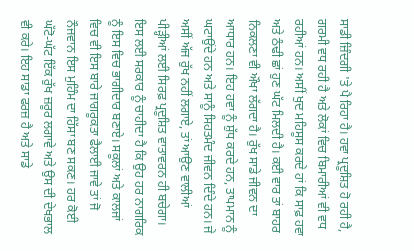ਸਾਡੀ ਜ਼ਿੰਦਗੀ 'ਤੇ ਪੈ ਰਿਹਾ ਹੈ। ਹਵਾ ਪ੍ਰਦੂਸ਼ਿਤ ਹੋ ਰਹੀ ਹੈ, ਗਰਮੀ ਵਧ ਰਹੀ ਹੈ ਅਤੇ ਲੋਕਾਂ ਵਿਚ ਬਿਮਾਰੀਆਂ ਵੀ ਵਧ ਰਹੀਆਂ ਹਨ। ਅਸੀਂ ਖੁਦ ਮਹਿਸੂਸ ਕਰਦੇ ਹਾਂ ਕਿ ਸਾਫ਼ ਹਵਾ ਅਤੇ ਠੰਢੀ ਛਾਂ ਹੁਣ ਘੱਟ ਮਿਲਦੀ ਹੈ। ਕਈ ਵਾਰ ਤਾਂ ਬਾਹਰ ਨਿਕਲਣਾ ਵੀ ਔਖਾ ਲੱਗਦਾ ਹੈ। ਰੁੱਖ ਸਾਡੇ ਜੀਵਨ ਦਾ ਆਧਾਰ ਹਨ। ਇਹ ਹਵਾ ਨੂੰ ਸ਼ੁੱਧ ਕਰਦੇ ਹਨ, ਤਾਪਮਾਨ ਨੂੰ ਘਟਾਉਂਦੇ ਹਨ ਅਤੇ ਸਾਨੂੰ ਸਿਹਤਮੰਦ ਜੀਵਨ ਦਿੰਦੇ ਹਨ। ਜੇ ਅਸੀਂ ਅੱਜ ਰੁੱਖ ਨਹੀਂ ਲਗਾਏ, ਤਾਂ ਆਉਣ ਵਾਲੀਆਂ ਪੀੜ੍ਹੀਆਂ ਲਈ ਸਿਰਫ਼ ਪ੍ਰਦੂਸ਼ਿਤ ਵਾਤਾਵਰਨ ਹੀ ਬਚੇਗਾ। ਇਸ ਲਈ ਸਰਕਾਰ ਨੂੰ ਚਾਹੀਦਾ ਹੈ ਕਿ ਉਹ ਹਰ ਨਾਗਰਿਕ ਨੂੰ ਇਸ ਵਿਚ ਭਾਗੀਦਾਰ ਬਣਾਏ। ਸਕੂਲਾਂ ਅਤੇ ਕਾਲਜਾਂ ਵਿਚ ਵੀ ਇਸ ਬਾਰੇ ਜਾਗਰੂਕਤਾ ਫੈਲਾਈ ਜਾਵੇ ਤਾਂ ਜੋ ਨੌਜਵਾਨ ਇਸ ਮੁਹਿੰਮ ਦਾ ਹਿੱਸਾ ਬਣ ਸਕਣ। ਹਰ ਕੋਈ ਘੱਟੋ-ਘੱਟ ਇੱਕ ਰੁੱਖ ਜ਼ਰੂਰ ਲਗਾਵੇ ਅਤੇ ਉਸ ਦੀ ਦੇਖਭਾਲ ਵੀ ਕਰੇ। ਇਹ ਸਾਡਾ ਫਰਜ਼ ਹੈ ਅਤੇ ਸਾਡੇ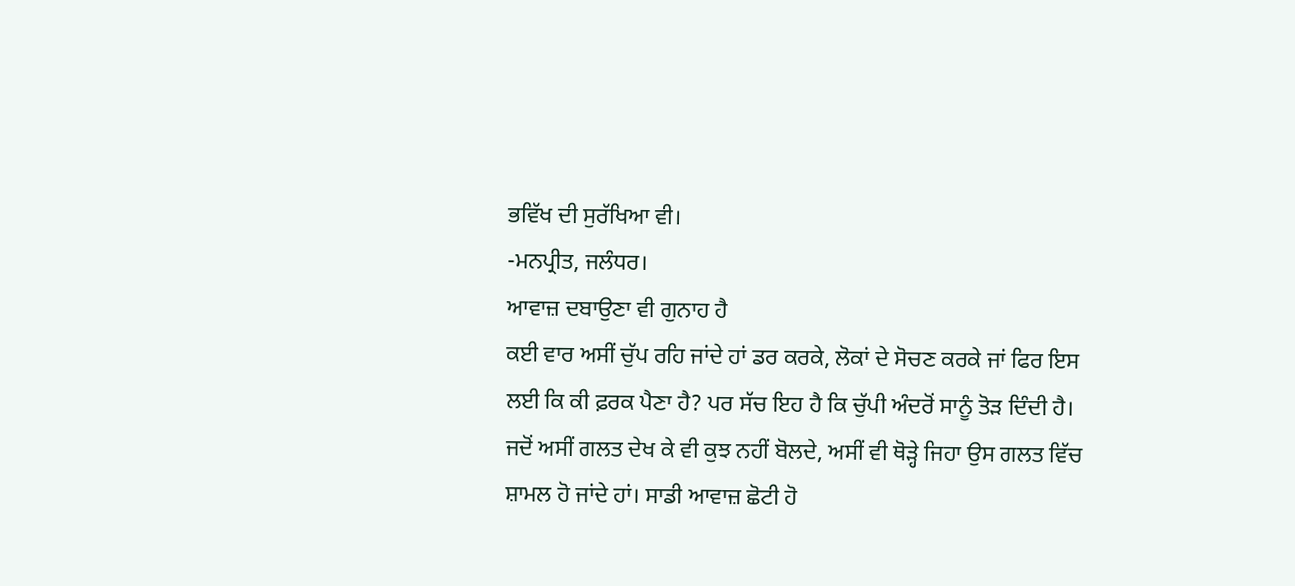ਭਵਿੱਖ ਦੀ ਸੁਰੱਖਿਆ ਵੀ।
-ਮਨਪ੍ਰੀਤ, ਜਲੰਧਰ।
ਆਵਾਜ਼ ਦਬਾਉਣਾ ਵੀ ਗੁਨਾਹ ਹੈ
ਕਈ ਵਾਰ ਅਸੀਂ ਚੁੱਪ ਰਹਿ ਜਾਂਦੇ ਹਾਂ ਡਰ ਕਰਕੇ, ਲੋਕਾਂ ਦੇ ਸੋਚਣ ਕਰਕੇ ਜਾਂ ਫਿਰ ਇਸ ਲਈ ਕਿ ਕੀ ਫ਼ਰਕ ਪੈਣਾ ਹੈ? ਪਰ ਸੱਚ ਇਹ ਹੈ ਕਿ ਚੁੱਪੀ ਅੰਦਰੋਂ ਸਾਨੂੰ ਤੋੜ ਦਿੰਦੀ ਹੈ। ਜਦੋਂ ਅਸੀਂ ਗਲਤ ਦੇਖ ਕੇ ਵੀ ਕੁਝ ਨਹੀਂ ਬੋਲਦੇ, ਅਸੀਂ ਵੀ ਥੋੜ੍ਹੇ ਜਿਹਾ ਉਸ ਗਲਤ ਵਿੱਚ ਸ਼ਾਮਲ ਹੋ ਜਾਂਦੇ ਹਾਂ। ਸਾਡੀ ਆਵਾਜ਼ ਛੋਟੀ ਹੋ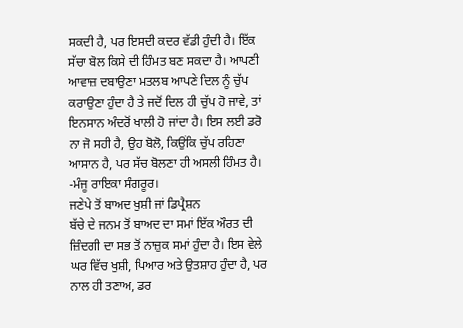ਸਕਦੀ ਹੈ, ਪਰ ਇਸਦੀ ਕਦਰ ਵੱਡੀ ਹੁੰਦੀ ਹੈ। ਇੱਕ ਸੱਚਾ ਬੋਲ ਕਿਸੇ ਦੀ ਹਿੰਮਤ ਬਣ ਸਕਦਾ ਹੈ। ਆਪਣੀ ਆਵਾਜ਼ ਦਬਾਉਣਾ ਮਤਲਬ ਆਪਣੇ ਦਿਲ ਨੂੰ ਚੁੱਪ ਕਰਾਉਣਾ ਹੁੰਦਾ ਹੈ ਤੇ ਜਦੋਂ ਦਿਲ ਹੀ ਚੁੱਪ ਹੋ ਜਾਵੇ, ਤਾਂ ਇਨਸਾਨ ਅੰਦਰੋਂ ਖਾਲੀ ਹੋ ਜਾਂਦਾ ਹੈ। ਇਸ ਲਈ ਡਰੋ ਨਾ ਜੋ ਸਹੀ ਹੈ, ਉਹ ਬੋਲੋ, ਕਿਉਂਕਿ ਚੁੱਪ ਰਹਿਣਾ ਆਸਾਨ ਹੈ, ਪਰ ਸੱਚ ਬੋਲਣਾ ਹੀ ਅਸਲੀ ਹਿੰਮਤ ਹੈ।
-ਮੰਜੂ ਰਾਇਕਾ ਸੰਗਰੂਰ।
ਜਣੇਪੇ ਤੋਂ ਬਾਅਦ ਖੁਸ਼ੀ ਜਾਂ ਡਿਪ੍ਰੈਸ਼ਨ
ਬੱਚੇ ਦੇ ਜਨਮ ਤੋਂ ਬਾਅਦ ਦਾ ਸਮਾਂ ਇੱਕ ਔਰਤ ਦੀ ਜ਼ਿੰਦਗੀ ਦਾ ਸਭ ਤੋਂ ਨਾਜ਼ੁਕ ਸਮਾਂ ਹੁੰਦਾ ਹੈ। ਇਸ ਵੇਲੇ ਘਰ ਵਿੱਚ ਖੁਸ਼ੀ, ਪਿਆਰ ਅਤੇ ਉਤਸ਼ਾਹ ਹੁੰਦਾ ਹੈ, ਪਰ ਨਾਲ ਹੀ ਤਣਾਅ, ਡਰ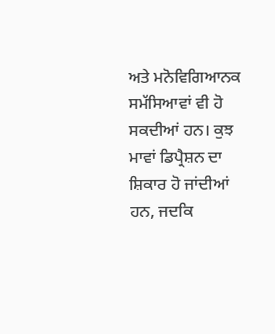ਅਤੇ ਮਨੋਵਿਗਿਆਨਕ ਸਮੱਸਿਆਵਾਂ ਵੀ ਹੋ ਸਕਦੀਆਂ ਹਨ। ਕੁਝ ਮਾਵਾਂ ਡਿਪ੍ਰੈਸ਼ਨ ਦਾ ਸ਼ਿਕਾਰ ਹੋ ਜਾਂਦੀਆਂ ਹਨ, ਜਦਕਿ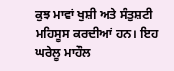ਕੁਝ ਮਾਵਾਂ ਖੁਸ਼ੀ ਅਤੇ ਸੰਤੁਸ਼ਟੀ ਮਹਿਸੂਸ ਕਰਦੀਆਂ ਹਨ। ਇਹ ਘਰੇਲੂ ਮਾਹੌਲ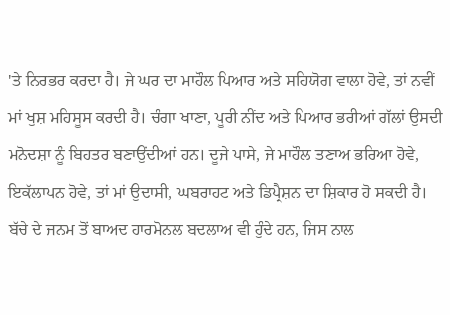'ਤੇ ਨਿਰਭਰ ਕਰਦਾ ਹੈ। ਜੇ ਘਰ ਦਾ ਮਾਹੌਲ ਪਿਆਰ ਅਤੇ ਸਹਿਯੋਗ ਵਾਲਾ ਹੋਵੇ, ਤਾਂ ਨਵੀਂ ਮਾਂ ਖੁਸ਼ ਮਹਿਸੂਸ ਕਰਦੀ ਹੈ। ਚੰਗਾ ਖਾਣਾ, ਪੂਰੀ ਨੀਂਦ ਅਤੇ ਪਿਆਰ ਭਰੀਆਂ ਗੱਲਾਂ ਉਸਦੀ ਮਨੋਦਸ਼ਾ ਨੂੰ ਬਿਹਤਰ ਬਣਾਉਂਦੀਆਂ ਹਨ। ਦੂਜੇ ਪਾਸੇ, ਜੇ ਮਾਹੌਲ ਤਣਾਅ ਭਰਿਆ ਹੋਵੇ, ਇਕੱਲਾਪਨ ਹੋਵੇ, ਤਾਂ ਮਾਂ ਉਦਾਸੀ, ਘਬਰਾਹਟ ਅਤੇ ਡਿਪ੍ਰੈਸ਼ਨ ਦਾ ਸ਼ਿਕਾਰ ਹੋ ਸਕਦੀ ਹੈ। ਬੱਚੇ ਦੇ ਜਨਮ ਤੋਂ ਬਾਅਦ ਹਾਰਮੋਨਲ ਬਦਲਾਅ ਵੀ ਹੁੰਦੇ ਹਨ, ਜਿਸ ਨਾਲ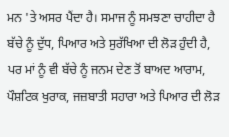ਮਨ 'ਤੇ ਅਸਰ ਪੈਂਦਾ ਹੈ। ਸਮਾਜ ਨੂੰ ਸਮਝਣਾ ਚਾਹੀਦਾ ਹੈ ਬੱਚੇ ਨੂੰ ਦੁੱਧ, ਪਿਆਰ ਅਤੇ ਸੁਰੱਖਿਆ ਦੀ ਲੋੜ ਹੁੰਦੀ ਹੈ, ਪਰ ਮਾਂ ਨੂੰ ਵੀ ਬੱਚੇ ਨੂੰ ਜਨਮ ਦੇਣ ਤੋਂ ਬਾਅਦ ਆਰਾਮ, ਪੌਸ਼ਟਿਕ ਖੁਰਾਕ, ਜਜ਼ਬਾਤੀ ਸਹਾਰਾ ਅਤੇ ਪਿਆਰ ਦੀ ਲੋੜ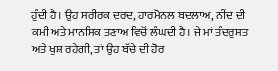ਹੁੰਦੀ ਹੈ। ਉਹ ਸਰੀਰਕ ਦਰਦ, ਹਾਰਮੋਨਲ ਬਦਲਾਅ, ਨੀਂਦ ਦੀ ਕਮੀ ਅਤੇ ਮਾਨਸਿਕ ਤਣਾਅ ਵਿਚੋਂ ਲੰਘਦੀ ਹੈ। ਜੇ ਮਾਂ ਤੰਦਰੁਸਤ ਅਤੇ ਖੁਸ਼ ਰਹੇਗੀ, ਤਾਂ ਉਹ ਬੱਚੇ ਦੀ ਹੋਰ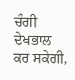ਚੰਗੀ ਦੇਖਭਾਲ ਕਰ ਸਕੇਗੀ,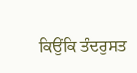ਕਿਉਂਕਿ ਤੰਦਰੁਸਤ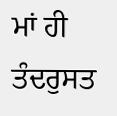ਮਾਂ ਹੀ ਤੰਦਰੁਸਤ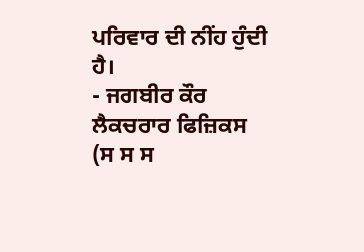ਪਰਿਵਾਰ ਦੀ ਨੀਂਹ ਹੁੰਦੀ ਹੈ।
- ਜਗਬੀਰ ਕੌਰ
ਲੈਕਚਰਾਰ ਫਿਜ਼ਿਕਸ
(ਸ ਸ ਸ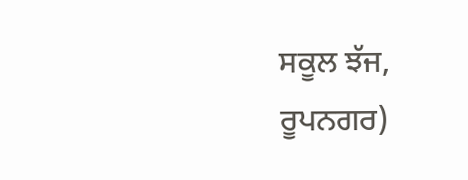ਸਕੂਲ ਝੱਜ, ਰੂਪਨਗਰ)